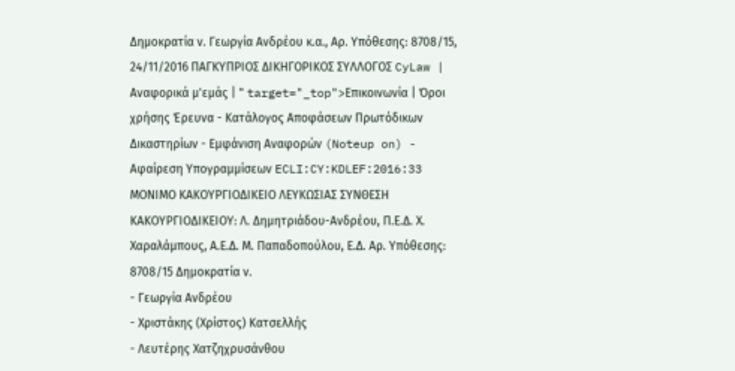Δημοκρατία ν. Γεωργία Ανδρέου κ.α., Αρ. Υπόθεσης: 8708/15, 24/11/2016 ΠΑΓΚΥΠΡΙΟΣ ΔΙΚΗΓΟΡΙΚΟΣ ΣΥΛΛΟΓΟΣ CyLaw | Αναφορικά μ'εμάς | " target="_top">Επικοινωνία | Όροι χρήσης Έρευνα - Κατάλογος Αποφάσεων Πρωτόδικων Δικαστηρίων - Εμφάνιση Αναφορών (Noteup on) - Αφαίρεση Υπογραμμίσεων ECLI:CY:KDLEF:2016:33 ΜΟΝΙΜΟ ΚΑΚΟΥΡΓΙΟΔΙΚΕΙΟ ΛΕΥΚΩΣΙΑΣ ΣΥΝΘΕΣΗ ΚΑΚΟΥΡΓΙΟΔΙΚΕΙΟΥ: Λ. Δημητριάδου-Ανδρέου, Π.Ε.Δ. Χ. Χαραλάμπους, Α.Ε.Δ. Μ. Παπαδοπούλου, Ε.Δ. Αρ. Υπόθεσης: 8708/15 Δημοκρατία ν.
- Γεωργία Ανδρέου
- Χριστάκης (Χρίστος) Κατσελλής
- Λευτέρης Χατζηχρυσάνθου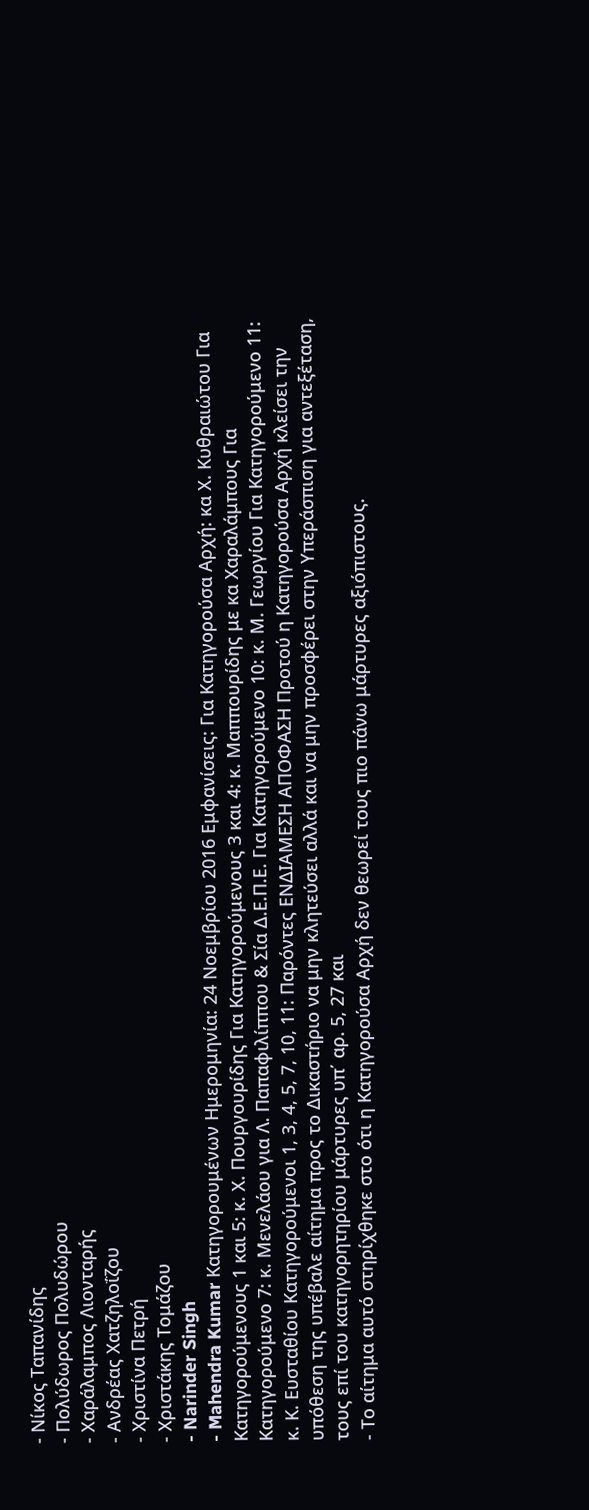- Νίκος Ταπανίδης
- Πολύδωρος Πολυδώρου
- Χαράλαμπος Λιονταρής
- Ανδρέας Χατζηλοΐζου
- Χριστίνα Πετρή
- Χριστάκης Τομάζου
- Narinder Singh
- Mahendra Kumar Κατηγορουμένων Ημερομηνία: 24 Νοεμβρίου 2016 Εμφανίσεις: Για Κατηγορούσα Αρχή: κα Χ. Κυθραιώτου Για Κατηγορούμενους 1 και 5: κ. Χ. Πουργουρίδης Για Κατηγορούμενους 3 και 4: κ. Μαππουρίδης με κα Χαραλάμπους Για Κατηγορούμενο 7: κ. Μενελάου για Λ. Παπαφιλίππου & Σία Δ.Ε.Π.Ε. Για Κατηγορούμενο 10: κ. Μ. Γεωργίου Για Κατηγορούμενο 11: κ. Κ. Ευσταθίου Κατηγορούμενοι 1, 3, 4, 5, 7, 10, 11: Παρόντες ΕΝΔΙΑΜΕΣΗ ΑΠΟΦΑΣΗ Προτού η Κατηγορούσα Αρχή κλείσει την υπόθεση της υπέβαλε αίτημα προς το Δικαστήριο να μην κλητεύσει αλλά και να μην προσφέρει στην Υπεράσπιση για αντεξέταση, τους επί του κατηγορητηρίου μάρτυρες υπ΄ αρ. 5, 27 και
- Το αίτημα αυτό στηρίχθηκε στο ότι η Κατηγορούσα Αρχή δεν θεωρεί τους πιο πάνω μάρτυρες αξιόπιστους.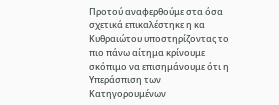Προτού αναφερθούμε στα όσα σχετικά επικαλέστηκε η κα Κυθραιώτου υποστηρίζοντας το πιο πάνω αίτημα κρίνουμε σκόπιμο να επισημάνουμε ότι η Υπεράσπιση των Κατηγορουμένων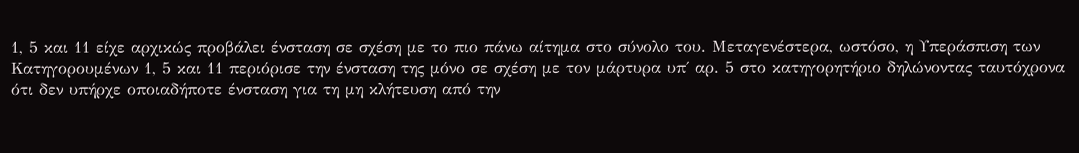1, 5 και 11 είχε αρχικώς προβάλει ένσταση σε σχέση με το πιο πάνω αίτημα στο σύνολο του. Μεταγενέστερα, ωστόσο, η Υπεράσπιση των Κατηγορουμένων 1, 5 και 11 περιόρισε την ένσταση της μόνο σε σχέση με τον μάρτυρα υπ΄ αρ. 5 στο κατηγορητήριο δηλώνοντας ταυτόχρονα ότι δεν υπήρχε οποιαδήποτε ένσταση για τη μη κλήτευση από την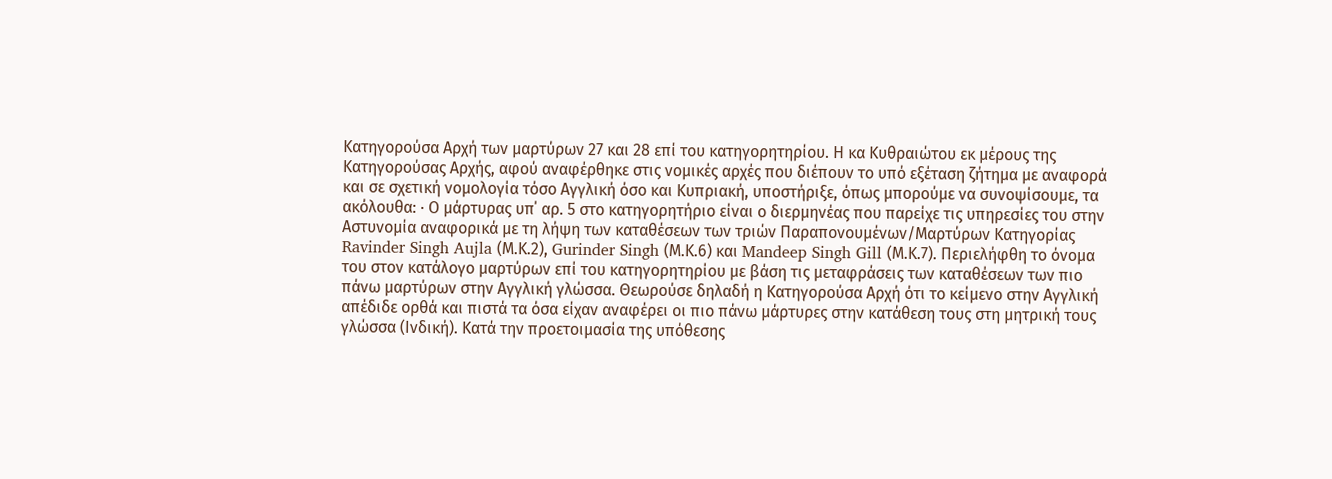Κατηγορούσα Αρχή των μαρτύρων 27 και 28 επί του κατηγορητηρίου. Η κα Κυθραιώτου εκ μέρους της Κατηγορούσας Αρχής, αφού αναφέρθηκε στις νομικές αρχές που διέπουν το υπό εξέταση ζήτημα με αναφορά και σε σχετική νομολογία τόσο Αγγλική όσο και Κυπριακή, υποστήριξε, όπως μπορούμε να συνοψίσουμε, τα ακόλουθα: · Ο μάρτυρας υπ΄ αρ. 5 στο κατηγορητήριο είναι ο διερμηνέας που παρείχε τις υπηρεσίες του στην Αστυνομία αναφορικά με τη λήψη των καταθέσεων των τριών Παραπονουμένων/Μαρτύρων Κατηγορίας Ravinder Singh Aujla (Μ.Κ.2), Gurinder Singh (Μ.Κ.6) και Mandeep Singh Gill (Μ.Κ.7). Περιελήφθη το όνομα του στον κατάλογο μαρτύρων επί του κατηγορητηρίου με βάση τις μεταφράσεις των καταθέσεων των πιο πάνω μαρτύρων στην Αγγλική γλώσσα. Θεωρούσε δηλαδή η Κατηγορούσα Αρχή ότι το κείμενο στην Αγγλική απέδιδε ορθά και πιστά τα όσα είχαν αναφέρει οι πιο πάνω μάρτυρες στην κατάθεση τους στη μητρική τους γλώσσα (Ινδική). Κατά την προετοιμασία της υπόθεσης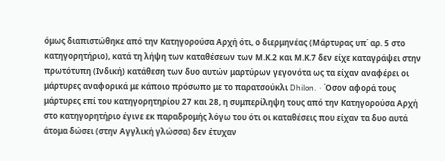όμως διαπιστώθηκε από την Κατηγορούσα Αρχή ότι, ο διερμηνέας (Μάρτυρας υπ΄ αρ. 5 στο κατηγορητήριο), κατά τη λήψη των καταθέσεων των Μ.Κ.2 και Μ.Κ.7 δεν είχε καταγράψει στην πρωτότυπη (Ινδική) κατάθεση των δυο αυτών μαρτύρων γεγονότα ως τα είχαν αναφέρει οι μάρτυρες αναφορικά με κάποιο πρόσωπο με το παρατσούκλι Dhilon. · Όσον αφορά τους μάρτυρες επί του κατηγορητηρίου 27 και 28, η συμπερίληψη τους από την Κατηγορούσα Αρχή στο κατηγορητήριο έγινε εκ παραδρομής λόγω του ότι οι καταθέσεις που είχαν τα δυο αυτά άτομα δώσει (στην Αγγλική γλώσσα) δεν έτυχαν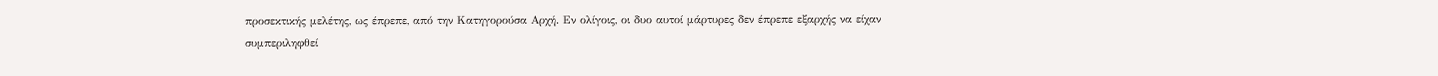προσεκτικής μελέτης, ως έπρεπε, από την Κατηγορούσα Αρχή. Εν ολίγοις, οι δυο αυτοί μάρτυρες δεν έπρεπε εξαρχής να είχαν συμπεριληφθεί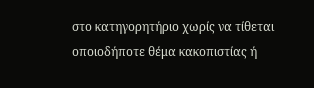στο κατηγορητήριο χωρίς να τίθεται οποιοδήποτε θέμα κακοπιστίας ή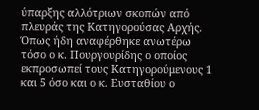ύπαρξης αλλότριων σκοπών από πλευράς της Κατηγορούσας Αρχής. Όπως ήδη αναφέρθηκε ανωτέρω τόσο ο κ. Πουργουρίδης ο οποίος εκπροσωπεί τους Κατηγορούμενους 1 και 5 όσο και ο κ. Ευσταθίου ο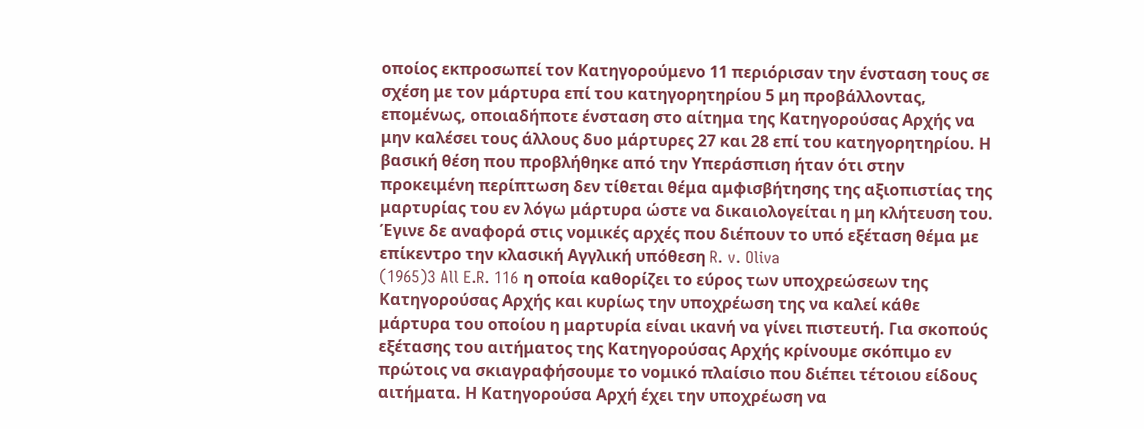οποίος εκπροσωπεί τον Κατηγορούμενο 11 περιόρισαν την ένσταση τους σε σχέση με τον μάρτυρα επί του κατηγορητηρίου 5 μη προβάλλοντας, επομένως, οποιαδήποτε ένσταση στο αίτημα της Κατηγορούσας Αρχής να μην καλέσει τους άλλους δυο μάρτυρες 27 και 28 επί του κατηγορητηρίου. Η βασική θέση που προβλήθηκε από την Υπεράσπιση ήταν ότι στην προκειμένη περίπτωση δεν τίθεται θέμα αμφισβήτησης της αξιοπιστίας της μαρτυρίας του εν λόγω μάρτυρα ώστε να δικαιολογείται η μη κλήτευση του. Έγινε δε αναφορά στις νομικές αρχές που διέπουν το υπό εξέταση θέμα με επίκεντρο την κλασική Αγγλική υπόθεση R. v. Oliva
(1965)3 All E.R. 116 η οποία καθορίζει το εύρος των υποχρεώσεων της Κατηγορούσας Αρχής και κυρίως την υποχρέωση της να καλεί κάθε μάρτυρα του οποίου η μαρτυρία είναι ικανή να γίνει πιστευτή. Για σκοπούς εξέτασης του αιτήματος της Κατηγορούσας Αρχής κρίνουμε σκόπιμο εν πρώτοις να σκιαγραφήσουμε το νομικό πλαίσιο που διέπει τέτοιου είδους αιτήματα. Η Κατηγορούσα Αρχή έχει την υποχρέωση να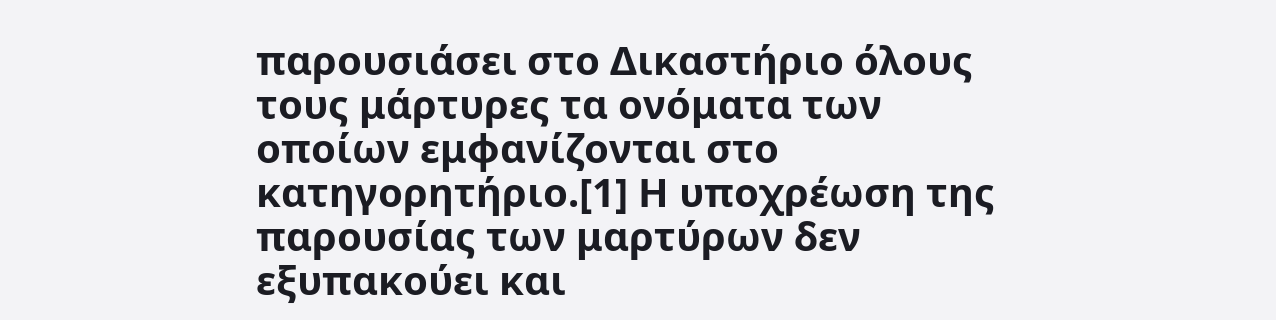παρουσιάσει στο Δικαστήριο όλους τους μάρτυρες τα ονόματα των οποίων εμφανίζονται στο κατηγορητήριο.[1] Η υποχρέωση της παρουσίας των μαρτύρων δεν εξυπακούει και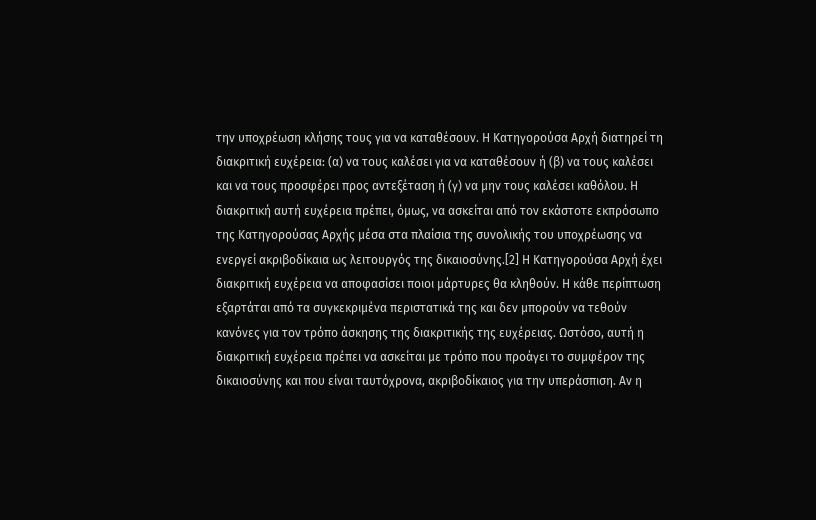την υποχρέωση κλήσης τους για να καταθέσουν. Η Κατηγορούσα Αρχή διατηρεί τη διακριτική ευχέρεια: (α) να τους καλέσει για να καταθέσουν ή (β) να τους καλέσει και να τους προσφέρει προς αντεξέταση ή (γ) να μην τους καλέσει καθόλου. Η διακριτική αυτή ευχέρεια πρέπει, όμως, να ασκείται από τον εκάστοτε εκπρόσωπο της Κατηγορούσας Αρχής μέσα στα πλαίσια της συνολικής του υποχρέωσης να ενεργεί ακριβοδίκαια ως λειτουργός της δικαιοσύνης.[2] Η Κατηγορούσα Αρχή έχει διακριτική ευχέρεια να αποφασίσει ποιοι μάρτυρες θα κληθούν. Η κάθε περίπτωση εξαρτάται από τα συγκεκριμένα περιστατικά της και δεν μπορούν να τεθούν κανόνες για τον τρόπο άσκησης της διακριτικής της ευχέρειας. Ωστόσο, αυτή η διακριτική ευχέρεια πρέπει να ασκείται με τρόπο που προάγει το συμφέρον της δικαιοσύνης και που είναι ταυτόχρονα, ακριβοδίκαιος για την υπεράσπιση. Αν η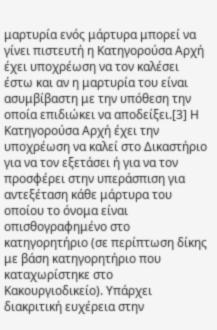μαρτυρία ενός μάρτυρα μπορεί να γίνει πιστευτή η Κατηγορούσα Αρχή έχει υποχρέωση να τον καλέσει έστω και αν η μαρτυρία του είναι ασυμβίβαστη με την υπόθεση την οποία επιδιώκει να αποδείξει.[3] Η Κατηγορούσα Αρχή έχει την υποχρέωση να καλεί στο Δικαστήριο για να τον εξετάσει ή για να τον προσφέρει στην υπεράσπιση για αντεξέταση κάθε μάρτυρα του οποίου το όνομα είναι οπισθογραφημένο στο κατηγορητήριο (σε περίπτωση δίκης με βάση κατηγορητήριο που καταχωρίστηκε στο Κακουργιοδικείο). Υπάρχει διακριτική ευχέρεια στην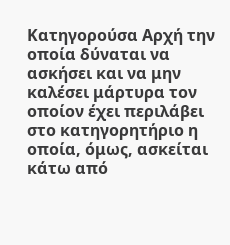Κατηγορούσα Αρχή την οποία δύναται να ασκήσει και να μην καλέσει μάρτυρα τον οποίον έχει περιλάβει στο κατηγορητήριο η οποία, όμως, ασκείται κάτω από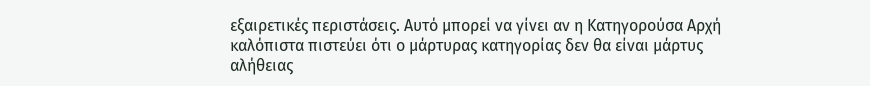εξαιρετικές περιστάσεις. Αυτό μπορεί να γίνει αν η Κατηγορούσα Αρχή καλόπιστα πιστεύει ότι ο μάρτυρας κατηγορίας δεν θα είναι μάρτυς αλήθειας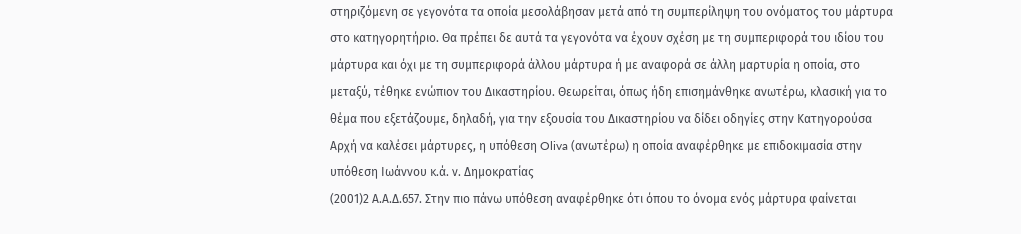στηριζόμενη σε γεγονότα τα οποία μεσολάβησαν μετά από τη συμπερίληψη του ονόματος του μάρτυρα στο κατηγορητήριο. Θα πρέπει δε αυτά τα γεγονότα να έχουν σχέση με τη συμπεριφορά του ιδίου του μάρτυρα και όχι με τη συμπεριφορά άλλου μάρτυρα ή με αναφορά σε άλλη μαρτυρία η οποία, στο μεταξύ, τέθηκε ενώπιον του Δικαστηρίου. Θεωρείται, όπως ήδη επισημάνθηκε ανωτέρω, κλασική για το θέμα που εξετάζουμε, δηλαδή, για την εξουσία του Δικαστηρίου να δίδει οδηγίες στην Κατηγορούσα Αρχή να καλέσει μάρτυρες, η υπόθεση Oliva (ανωτέρω) η οποία αναφέρθηκε με επιδοκιμασία στην υπόθεση Ιωάννου κ.ά. ν. Δημοκρατίας
(2001)2 Α.Α.Δ.657. Στην πιο πάνω υπόθεση αναφέρθηκε ότι όπου το όνομα ενός μάρτυρα φαίνεται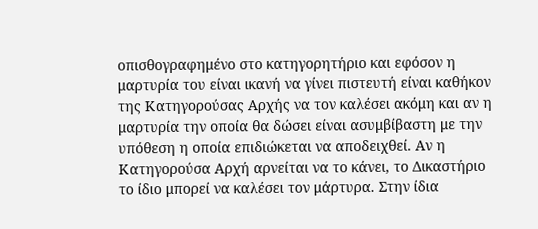οπισθογραφημένο στο κατηγορητήριο και εφόσον η μαρτυρία του είναι ικανή να γίνει πιστευτή είναι καθήκον της Κατηγορούσας Αρχής να τον καλέσει ακόμη και αν η μαρτυρία την οποία θα δώσει είναι ασυμβίβαστη με την υπόθεση η οποία επιδιώκεται να αποδειχθεί. Αν η Κατηγορούσα Αρχή αρνείται να το κάνει, το Δικαστήριο το ίδιο μπορεί να καλέσει τον μάρτυρα. Στην ίδια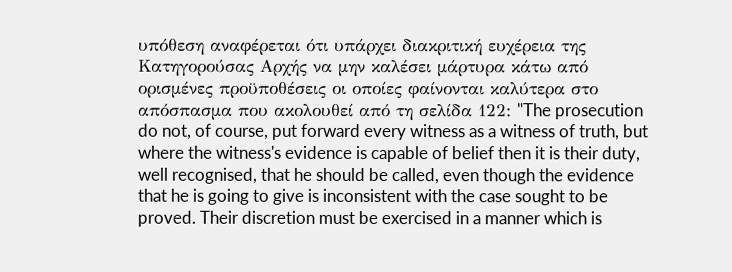υπόθεση αναφέρεται ότι υπάρχει διακριτική ευχέρεια της Κατηγορούσας Αρχής να μην καλέσει μάρτυρα κάτω από ορισμένες προϋποθέσεις οι οποίες φαίνονται καλύτερα στο απόσπασμα που ακολουθεί από τη σελίδα 122: "The prosecution do not, of course, put forward every witness as a witness of truth, but where the witness's evidence is capable of belief then it is their duty, well recognised, that he should be called, even though the evidence that he is going to give is inconsistent with the case sought to be proved. Their discretion must be exercised in a manner which is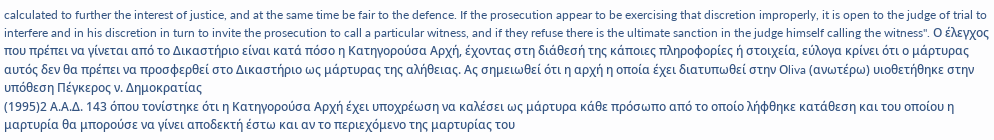calculated to further the interest of justice, and at the same time be fair to the defence. If the prosecution appear to be exercising that discretion improperly, it is open to the judge of trial to interfere and in his discretion in turn to invite the prosecution to call a particular witness, and if they refuse there is the ultimate sanction in the judge himself calling the witness". Ο έλεγχος που πρέπει να γίνεται από το Δικαστήριο είναι κατά πόσο η Κατηγορούσα Αρχή, έχοντας στη διάθεσή της κάποιες πληροφορίες ή στοιχεία, εύλογα κρίνει ότι ο μάρτυρας αυτός δεν θα πρέπει να προσφερθεί στο Δικαστήριο ως μάρτυρας της αλήθειας. Ας σημειωθεί ότι η αρχή η οποία έχει διατυπωθεί στην Οliva (ανωτέρω) υιοθετήθηκε στην υπόθεση Πέγκερος ν. Δημοκρατίας
(1995)2 Α.Α.Δ. 143 όπου τονίστηκε ότι η Κατηγορούσα Αρχή έχει υποχρέωση να καλέσει ως μάρτυρα κάθε πρόσωπο από το οποίο λήφθηκε κατάθεση και του οποίου η μαρτυρία θα μπορούσε να γίνει αποδεκτή έστω και αν το περιεχόμενο της μαρτυρίας του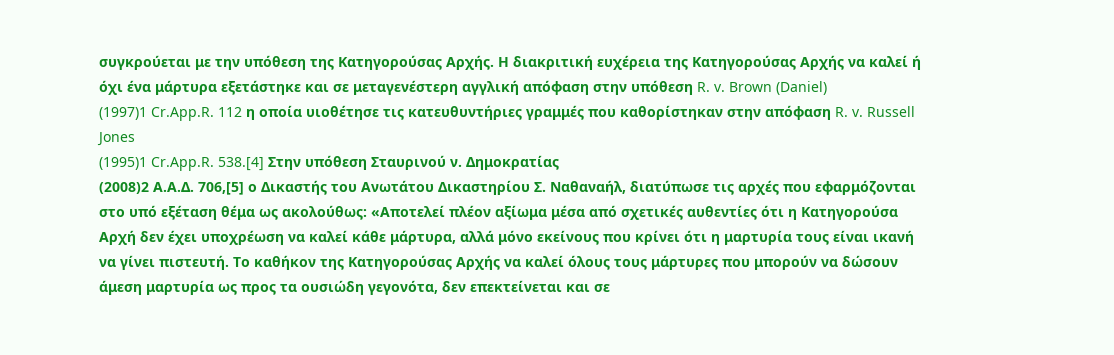συγκρούεται με την υπόθεση της Κατηγορούσας Αρχής. Η διακριτική ευχέρεια της Κατηγορούσας Αρχής να καλεί ή όχι ένα μάρτυρα εξετάστηκε και σε μεταγενέστερη αγγλική απόφαση στην υπόθεση R. v. Brown (Daniel)
(1997)1 Cr.App.R. 112 η οποία υιοθέτησε τις κατευθυντήριες γραμμές που καθορίστηκαν στην απόφαση R. v. Russell Jones
(1995)1 Cr.App.R. 538.[4] Στην υπόθεση Σταυρινού ν. Δημοκρατίας
(2008)2 Α.Α.Δ. 706,[5] ο Δικαστής του Ανωτάτου Δικαστηρίου Σ. Ναθαναήλ, διατύπωσε τις αρχές που εφαρμόζονται στο υπό εξέταση θέμα ως ακολούθως: «Αποτελεί πλέον αξίωμα μέσα από σχετικές αυθεντίες ότι η Κατηγορούσα Αρχή δεν έχει υποχρέωση να καλεί κάθε μάρτυρα, αλλά μόνο εκείνους που κρίνει ότι η μαρτυρία τους είναι ικανή να γίνει πιστευτή. Το καθήκον της Κατηγορούσας Αρχής να καλεί όλους τους μάρτυρες που μπορούν να δώσουν άμεση μαρτυρία ως προς τα ουσιώδη γεγονότα, δεν επεκτείνεται και σε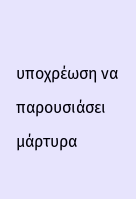υποχρέωση να παρουσιάσει μάρτυρα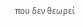που δεν θεωρεί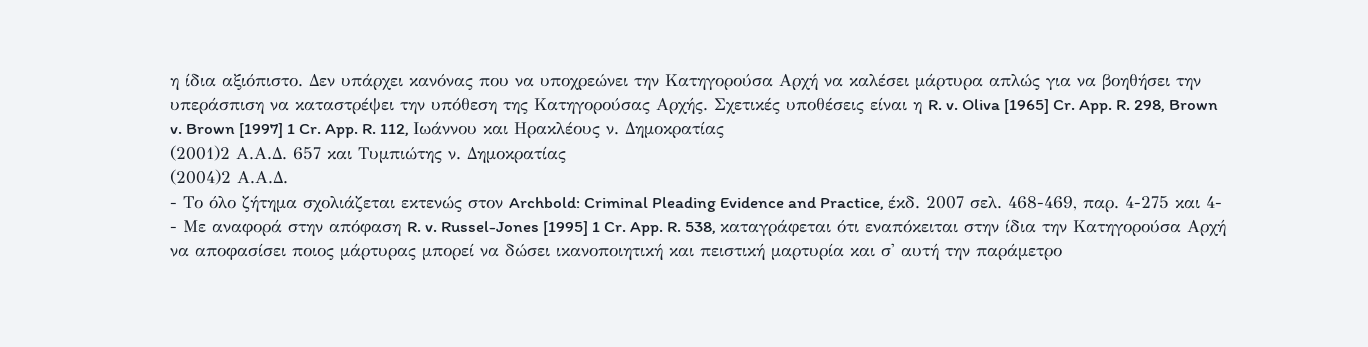η ίδια αξιόπιστο. Δεν υπάρχει κανόνας που να υποχρεώνει την Κατηγορούσα Αρχή να καλέσει μάρτυρα απλώς για να βοηθήσει την υπεράσπιση να καταστρέψει την υπόθεση της Κατηγορούσας Αρχής. Σχετικές υποθέσεις είναι η R. v. Oliva [1965] Cr. App. R. 298, Brown v. Brown [1997] 1 Cr. App. R. 112, Ιωάννου και Ηρακλέους ν. Δημοκρατίας
(2001)2 Α.Α.Δ. 657 και Τυμπιώτης ν. Δημοκρατίας
(2004)2 Α.Α.Δ.
- Το όλο ζήτημα σχολιάζεται εκτενώς στον Archbold: Criminal Pleading Evidence and Practice, έκδ. 2007 σελ. 468-469, παρ. 4-275 και 4-
- Με αναφορά στην απόφαση R. v. Russel-Jones [1995] 1 Cr. App. R. 538, καταγράφεται ότι εναπόκειται στην ίδια την Κατηγορούσα Αρχή να αποφασίσει ποιος μάρτυρας μπορεί να δώσει ικανοποιητική και πειστική μαρτυρία και σ' αυτή την παράμετρο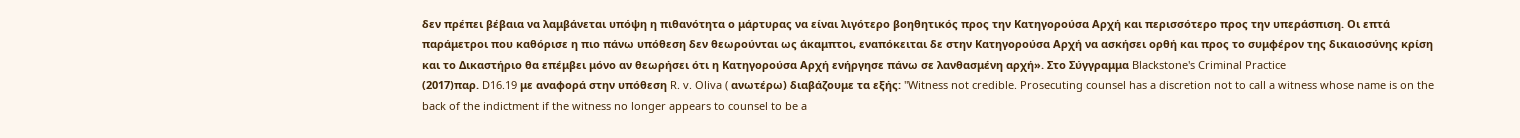δεν πρέπει βέβαια να λαμβάνεται υπόψη η πιθανότητα ο μάρτυρας να είναι λιγότερο βοηθητικός προς την Κατηγορούσα Αρχή και περισσότερο προς την υπεράσπιση. Οι επτά παράμετροι που καθόρισε η πιο πάνω υπόθεση δεν θεωρούνται ως άκαμπτοι, εναπόκειται δε στην Κατηγορούσα Αρχή να ασκήσει ορθή και προς το συμφέρον της δικαιοσύνης κρίση και το Δικαστήριο θα επέμβει μόνο αν θεωρήσει ότι η Κατηγορούσα Αρχή ενήργησε πάνω σε λανθασμένη αρχή». Στο Σύγγραμμα Blackstone's Criminal Practice
(2017)παρ. D16.19 με αναφορά στην υπόθεση R. v. Oliva ( ανωτέρω) διαβάζουμε τα εξής: "Witness not credible. Prosecuting counsel has a discretion not to call a witness whose name is on the back of the indictment if the witness no longer appears to counsel to be a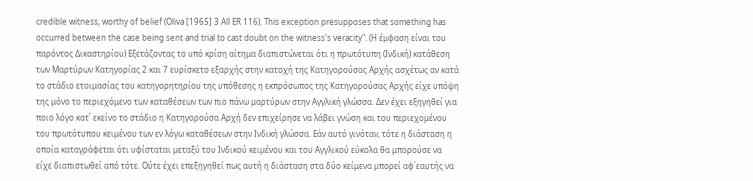credible witness, worthy of belief (Oliva [1965] 3 All ER 116). This exception presupposes that something has occurred between the case being sent and trial to cast doubt on the witness's veracity". (Η έμφαση είναι του παρόντος Δικαστηρίου) Εξετάζοντας το υπό κρίση αίτημα διαπιστώνεται ότι η πρωτότυπη (Ινδική) κατάθεση των Μαρτύρων Κατηγορίας 2 και 7 ευρίσκετο εξαρχής στην κατοχή της Κατηγορούσας Αρχής ασχέτως αν κατά το στάδιο ετοιμασίας του κατηγορητηρίου της υπόθεσης η εκπρόσωπος της Κατηγορούσας Αρχής είχε υπόψη της μόνο το περιεχόμενο των καταθέσεων των πιο πάνω μαρτύρων στην Αγγλική γλώσσα. Δεν έχει εξηγηθεί για ποιο λόγο κατ΄ εκείνο το στάδιο η Κατηγορούσα Αρχή δεν επιχείρησε να λάβει γνώση και του περιεχομένου του πρωτότυπου κειμένου των εν λόγω καταθέσεων στην Ινδική γλώσσα. Εάν αυτό γινόταν, τότε η διάσταση η οποία καταγράφεται ότι υφίσταται μεταξύ του Ινδικού κειμένου και του Αγγλικού εύκολα θα μπορούσε να είχε διαπιστωθεί από τότε. Ούτε έχει επεξηγηθεί πως αυτή η διάσταση στα δύο κείμενα μπορεί αφ΄εαυτής να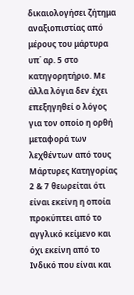δικαιολογήσει ζήτημα αναξιοπιστίας από μέρους του μάρτυρα υπ΄ αρ. 5 στο κατηγορητήριο. Με άλλα λόγια δεν έχει επεξηγηθεί ο λόγος για τον οποίο η ορθή μεταφορά των λεχθέντων από τους Μάρτυρες Κατηγορίας 2 & 7 θεωρείται ότι είναι εκείνη η οποία προκύπτει από το αγγλικό κείμενο και όχι εκείνη από το Ινδικό που είναι και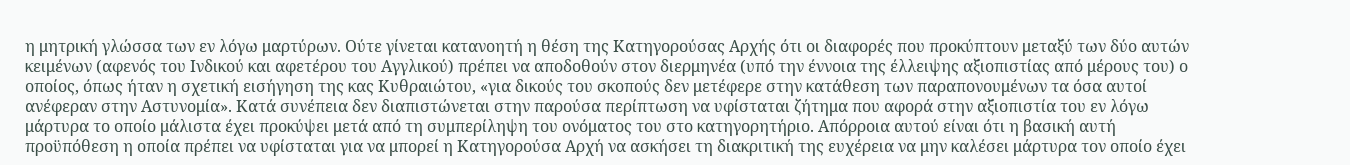η μητρική γλώσσα των εν λόγω μαρτύρων. Ούτε γίνεται κατανοητή η θέση της Κατηγορούσας Αρχής ότι οι διαφορές που προκύπτουν μεταξύ των δύο αυτών κειμένων (αφενός του Ινδικού και αφετέρου του Αγγλικού) πρέπει να αποδοθούν στον διερμηνέα (υπό την έννοια της έλλειψης αξιοπιστίας από μέρους του) ο οποίος, όπως ήταν η σχετική εισήγηση της κας Κυθραιώτου, «για δικούς του σκοπούς δεν μετέφερε στην κατάθεση των παραπονουμένων τα όσα αυτοί ανέφεραν στην Αστυνομία». Κατά συνέπεια δεν διαπιστώνεται στην παρούσα περίπτωση να υφίσταται ζήτημα που αφορά στην αξιοπιστία του εν λόγω μάρτυρα το οποίο μάλιστα έχει προκύψει μετά από τη συμπερίληψη του ονόματος του στο κατηγορητήριο. Απόρροια αυτού είναι ότι η βασική αυτή προϋπόθεση η οποία πρέπει να υφίσταται για να μπορεί η Κατηγορούσα Αρχή να ασκήσει τη διακριτική της ευχέρεια να μην καλέσει μάρτυρα τον οποίο έχει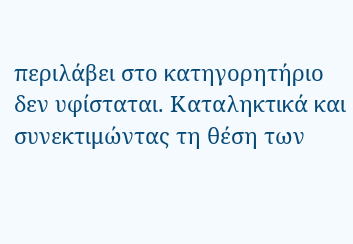περιλάβει στο κατηγορητήριο δεν υφίσταται. Καταληκτικά και συνεκτιμώντας τη θέση των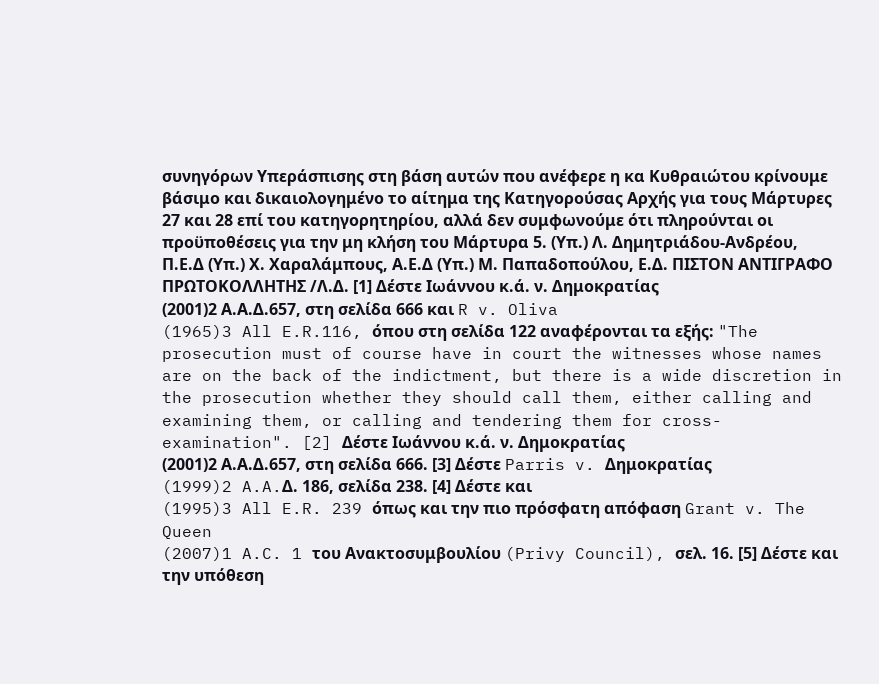συνηγόρων Υπεράσπισης στη βάση αυτών που ανέφερε η κα Κυθραιώτου κρίνουμε βάσιμο και δικαιολογημένο το αίτημα της Κατηγορούσας Αρχής για τους Μάρτυρες 27 και 28 επί του κατηγορητηρίου, αλλά δεν συμφωνούμε ότι πληρούνται οι προϋποθέσεις για την μη κλήση του Μάρτυρα 5. (Υπ.) Λ. Δημητριάδου-Ανδρέου, Π.Ε.Δ (Υπ.) Χ. Χαραλάμπους, Α.Ε.Δ (Υπ.) Μ. Παπαδοπούλου, Ε.Δ. ΠΙΣΤΟΝ ΑΝΤΙΓΡΑΦΟ ΠΡΩΤΟΚΟΛΛΗΤΗΣ /Λ.Δ. [1] Δέστε Ιωάννου κ.ά. ν. Δημοκρατίας
(2001)2 Α.Α.Δ.657, στη σελίδα 666 και R v. Oliva
(1965)3 All E.R.116, όπου στη σελίδα 122 αναφέρονται τα εξής: "The prosecution must of course have in court the witnesses whose names are on the back of the indictment, but there is a wide discretion in the prosecution whether they should call them, either calling and examining them, or calling and tendering them for cross-examination". [2] Δέστε Ιωάννου κ.ά. ν. Δημοκρατίας
(2001)2 Α.Α.Δ.657, στη σελίδα 666. [3] Δέστε Parris v. Δημοκρατίας
(1999)2 A.A.Δ. 186, σελίδα 238. [4] Δέστε και
(1995)3 All E.R. 239 όπως και την πιο πρόσφατη απόφαση Grant v. The Queen
(2007)1 A.C. 1 του Ανακτοσυμβουλίου (Privy Council), σελ. 16. [5] Δέστε και την υπόθεση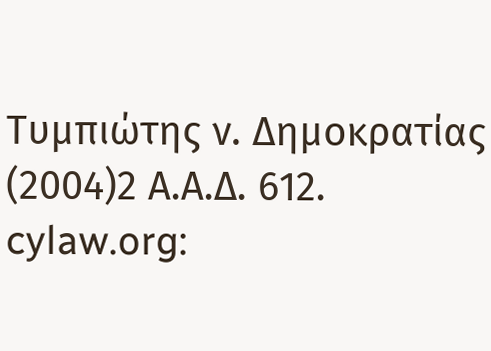Τυμπιώτης ν. Δημοκρατίας
(2004)2 Α.Α.Δ. 612. cylaw.org: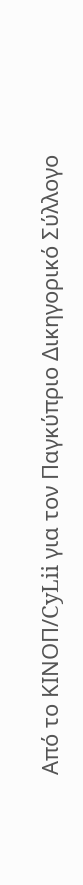Από το ΚΙΝOΠ/CyLii για τον Παγκύπριο Δικηγορικό Σύλλογο